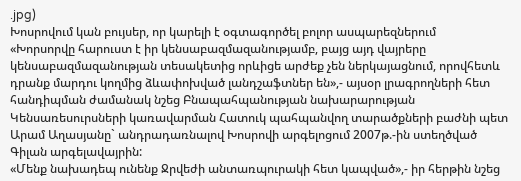.jpg)
Խոսրովում կան բույսեր, որ կարելի է օգտագործել բոլոր ասպարեզներում
«Խորսորվը հարուստ է իր կենսաբազմազանությամբ, բայց այդ վայրերը կենսաբազմազանության տեսակետից որևիցե արժեք չեն ներկայացնում, որովհետև դրանք մարդու կողմից ձևափոխված լանդշաֆտներ են»,- այսօր լրագրողների հետ հանդիպման ժամանակ նշեց Բնապահպանության նախարարության Կենսառեսուրսների կառավարման Հատուկ պահպանվող տարածքների բաժնի պետ Արամ Աղասյանը` անդրադառնալով Խոսրովի արգելոցում 2007թ.-ին ստեղծված Գիլան արգելավայրին:
«Մենք նախադեպ ունենք Ջրվեժի անտառպուրակի հետ կապված»,- իր հերթին նշեց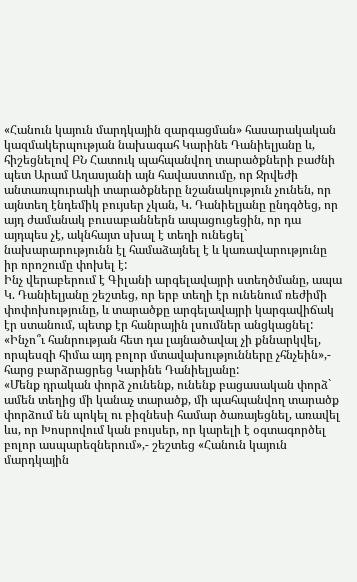«Հանուն կայուն մարդկային զարգացման» հասարակական կազմակերպության նախագահ Կարինե Դանիելյանը և, հիշեցնելով ԲՆ Հատուկ պահպանվող տարածքների բաժնի պետ Արամ Աղասյանի այն հավաստումը, որ Ջրվեժի անտառպուրակի տարածքները նշանակություն չունեն, որ այնտեղ էնդեմիկ բույսեր չկան, Կ. Դանիելյանը ընդգծեց, որ այդ ժամանակ բուսաբաններն ապացուցեցին, որ դա այդպես չէ, ակնհայտ սխալ է տեղի ունեցել` նախարարությունն էլ համաձայնել է և կառավարությունը իր որոշումը փոխել է:
Ինչ վերաբերում է Գիլանի արգելավայրի ստեղծմանը, ապա Կ. Դանիելյանը շեշտեց, որ երբ տեղի էր ունենում ռեժիմի փոփոխությունը, և տարածքը արգելավայրի կարգավիճակ էր ստանում, պետք էր հանրային լսումներ անցկացնել:
«Ինչո՞ւ հանրության հետ դա լայնածավալ չի քննարկվել, որպեսզի հիմա այդ բոլոր մտավախությունները չհնչեին»,- հարց բարձրացրեց Կարինե Դանիելյանը:
«Մենք դրական փորձ չունենք, ունենք բացասական փորձ` ամեն տեղից մի կանաչ տարածք, մի պահպանվող տարածք փորձում են պոկել ու բիզնեսի համար ծառայեցնել, առավել ևս, որ Խոսրովում կան բույսեր, որ կարելի է օգտագործել բոլոր ասպարեզներում»,- շեշտեց «Հանուն կայուն մարդկային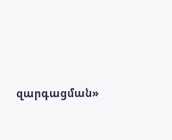զարգացման»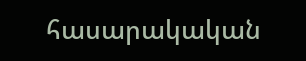հասարակական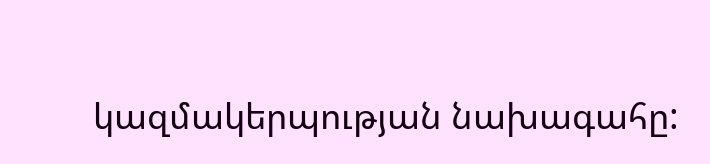կազմակերպության նախագահը: